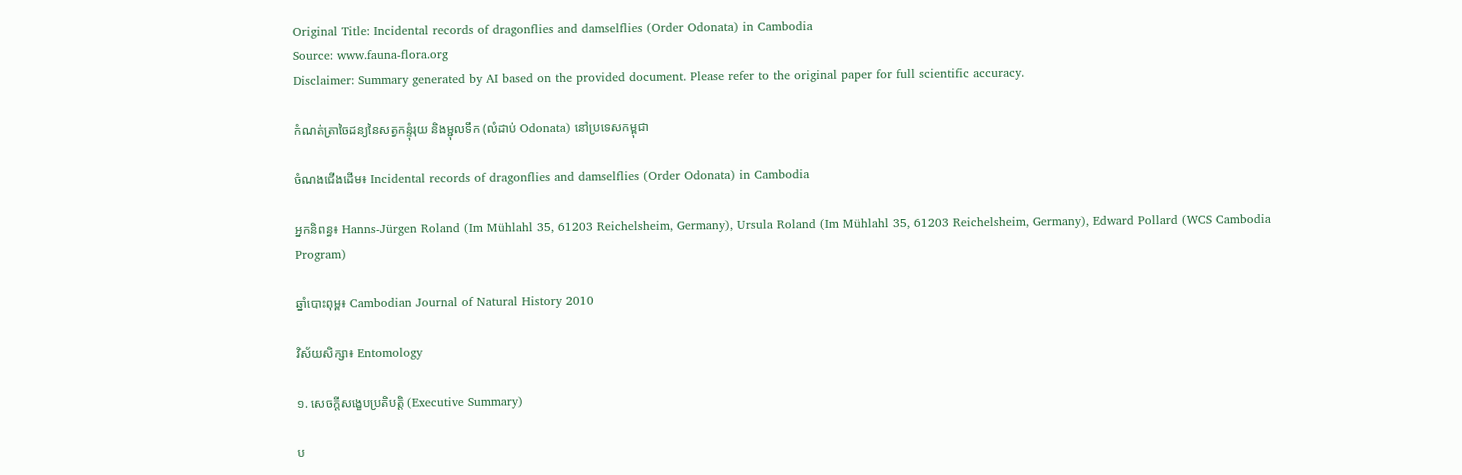Original Title: Incidental records of dragonflies and damselflies (Order Odonata) in Cambodia
Source: www.fauna-flora.org
Disclaimer: Summary generated by AI based on the provided document. Please refer to the original paper for full scientific accuracy.

កំណត់ត្រាចៃដន្យនៃសត្វកន្ទុំរុយ និងម្ជុលទឹក (លំដាប់ Odonata) នៅប្រទេសកម្ពុជា

ចំណងជើងដើម៖ Incidental records of dragonflies and damselflies (Order Odonata) in Cambodia

អ្នកនិពន្ធ៖ Hanns-Jürgen Roland (Im Mühlahl 35, 61203 Reichelsheim, Germany), Ursula Roland (Im Mühlahl 35, 61203 Reichelsheim, Germany), Edward Pollard (WCS Cambodia Program)

ឆ្នាំបោះពុម្ព៖ Cambodian Journal of Natural History 2010

វិស័យសិក្សា៖ Entomology

១. សេចក្តីសង្ខេបប្រតិបត្តិ (Executive Summary)

ប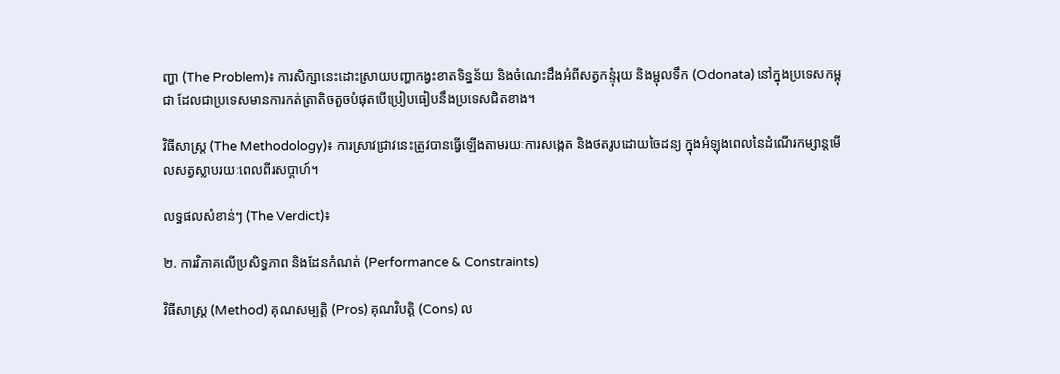ញ្ហា (The Problem)៖ ការសិក្សានេះដោះស្រាយបញ្ហាកង្វះខាតទិន្នន័យ និងចំណេះដឹងអំពីសត្វកន្ទុំរុយ និងម្ជុលទឹក (Odonata) នៅក្នុងប្រទេសកម្ពុជា ដែលជាប្រទេសមានការកត់ត្រាតិចតួចបំផុតបើប្រៀបធៀបនឹងប្រទេសជិតខាង។

វិធីសាស្ត្រ (The Methodology)៖ ការស្រាវជ្រាវនេះត្រូវបានធ្វើឡើងតាមរយៈការសង្កេត និងថតរូបដោយចៃដន្យ ក្នុងអំឡុងពេលនៃដំណើរកម្សាន្តមើលសត្វស្លាបរយៈពេលពីរសប្តាហ៍។

លទ្ធផលសំខាន់ៗ (The Verdict)៖

២. ការវិភាគលើប្រសិទ្ធភាព និងដែនកំណត់ (Performance & Constraints)

វិធីសាស្ត្រ (Method) គុណសម្បត្តិ (Pros) គុណវិបត្តិ (Cons) ល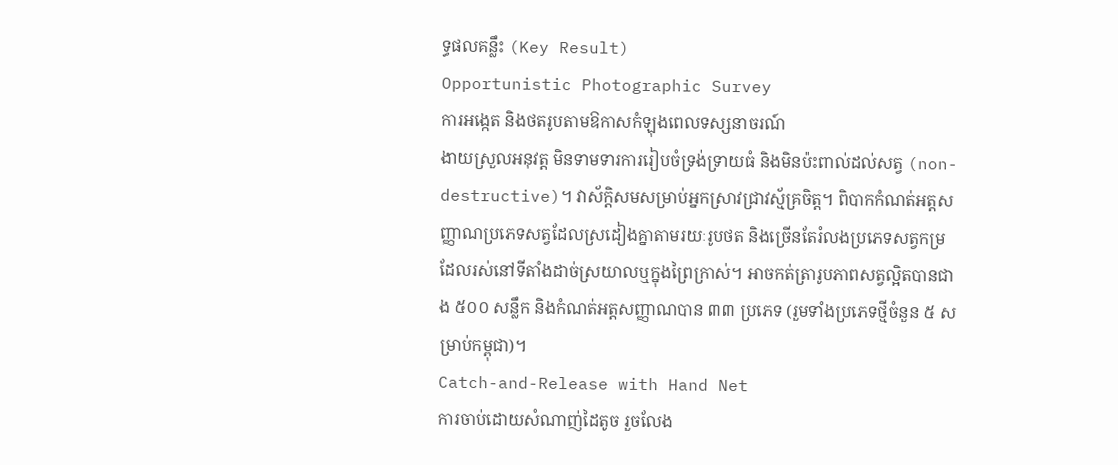ទ្ធផលគន្លឹះ (Key Result)
Opportunistic Photographic Survey
ការអង្កេត និងថតរូបតាមឱកាសកំឡុងពេលទស្សនាចរណ៍
ងាយស្រួលអនុវត្ត មិនទាមទារការរៀបចំទ្រង់ទ្រាយធំ និងមិនប៉ះពាល់ដល់សត្វ (non-destructive)។ វាស័ក្តិសមសម្រាប់អ្នកស្រាវជ្រាវស្ម័គ្រចិត្ត។ ពិបាកកំណត់អត្តសញ្ញាណប្រភេទសត្វដែលស្រដៀងគ្នាតាមរយៈរូបថត និងច្រើនតែរំលងប្រភេទសត្វកម្រដែលរស់នៅទីតាំងដាច់ស្រយាលឬក្នុងព្រៃក្រាស់។ អាចកត់ត្រារូបភាពសត្វល្អិតបានជាង ៥០០ សន្លឹក និងកំណត់អត្តសញ្ញាណបាន ៣៣ ប្រភេទ (រួមទាំងប្រភេទថ្មីចំនួន ៥ សម្រាប់កម្ពុជា)។
Catch-and-Release with Hand Net
ការចាប់ដោយសំណាញ់ដៃតូច រួចលែង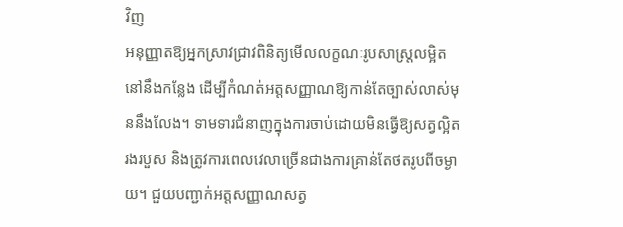វិញ
អនុញ្ញាតឱ្យអ្នកស្រាវជ្រាវពិនិត្យមើលលក្ខណៈរូបសាស្ត្រលម្អិតនៅនឹងកន្លែង ដើម្បីកំណត់អត្តសញ្ញាណឱ្យកាន់តែច្បាស់លាស់មុននឹងលែង។ ទាមទារជំនាញក្នុងការចាប់ដោយមិនធ្វើឱ្យសត្វល្អិតរងរបួស និងត្រូវការពេលវេលាច្រើនជាងការគ្រាន់តែថតរូបពីចម្ងាយ។ ជួយបញ្ជាក់អត្តសញ្ញាណសត្វ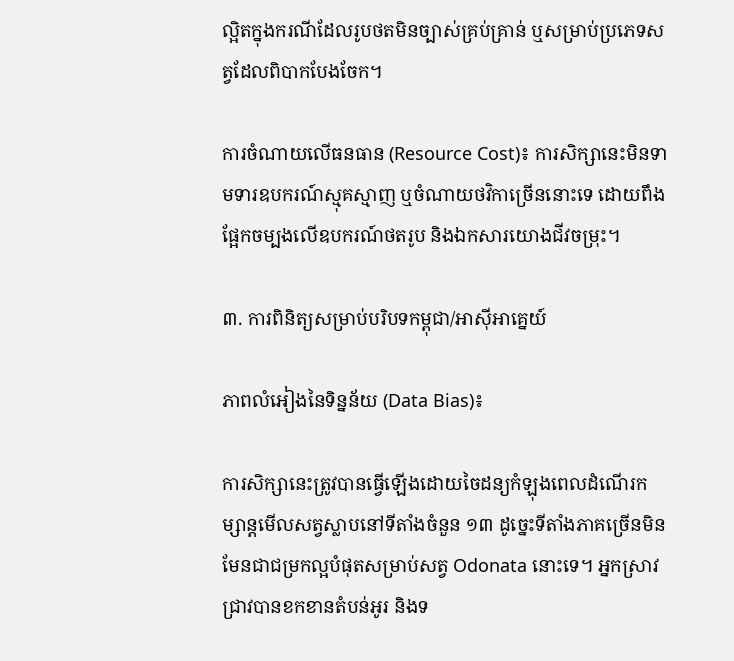ល្អិតក្នុងករណីដែលរូបថតមិនច្បាស់គ្រប់គ្រាន់ ឬសម្រាប់ប្រភេទសត្វដែលពិបាកបែងចែក។

ការចំណាយលើធនធាន (Resource Cost)៖ ការសិក្សានេះមិនទាមទារឧបករណ៍ស្មុគស្មាញ ឬចំណាយថវិកាច្រើននោះទេ ដោយពឹងផ្អែកចម្បងលើឧបករណ៍ថតរូប និងឯកសារយោងជីវចម្រុះ។

៣. ការពិនិត្យសម្រាប់បរិបទកម្ពុជា/អាស៊ីអាគ្នេយ៍

ភាពលំអៀងនៃទិន្នន័យ (Data Bias)៖

ការសិក្សានេះត្រូវបានធ្វើឡើងដោយចៃដន្យកំឡុងពេលដំណើរកម្សាន្តមើលសត្វស្លាបនៅទីតាំងចំនួន ១៣ ដូច្នេះទីតាំងភាគច្រើនមិនមែនជាជម្រកល្អបំផុតសម្រាប់សត្វ Odonata នោះទេ។ អ្នកស្រាវជ្រាវបានខកខានតំបន់អូរ និងទ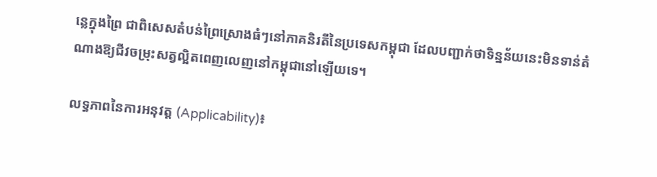ន្លេក្នុងព្រៃ ជាពិសេសតំបន់ព្រៃស្រោងធំៗនៅភាគនិរតីនៃប្រទេសកម្ពុជា ដែលបញ្ជាក់ថាទិន្នន័យនេះមិនទាន់តំណាងឱ្យជីវចម្រុះសត្វល្អិតពេញលេញនៅកម្ពុជានៅឡើយទេ។

លទ្ធភាពនៃការអនុវត្ត (Applicability)៖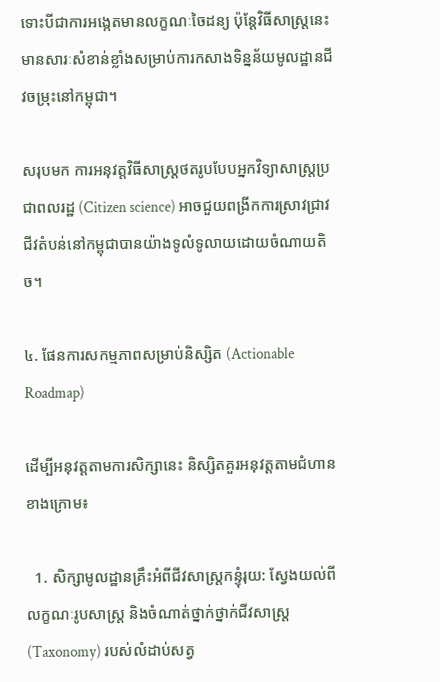ទោះបីជាការអង្កេតមានលក្ខណៈចៃដន្យ ប៉ុន្តែវិធីសាស្ត្រនេះមានសារៈសំខាន់ខ្លាំងសម្រាប់ការកសាងទិន្នន័យមូលដ្ឋានជីវចម្រុះនៅកម្ពុជា។

សរុបមក ការអនុវត្តវិធីសាស្ត្រថតរូបបែបអ្នកវិទ្យាសាស្ត្រប្រជាពលរដ្ឋ (Citizen science) អាចជួយពង្រីកការស្រាវជ្រាវជីវតំបន់នៅកម្ពុជាបានយ៉ាងទូលំទូលាយដោយចំណាយតិច។

៤. ផែនការសកម្មភាពសម្រាប់និស្សិត (Actionable Roadmap)

ដើម្បីអនុវត្តតាមការសិក្សានេះ និស្សិតគួរអនុវត្តតាមជំហានខាងក្រោម៖

  1. សិក្សាមូលដ្ឋានគ្រឹះអំពីជីវសាស្ត្រកន្ទុំរុយ: ស្វែងយល់ពីលក្ខណៈរូបសាស្ត្រ និងចំណាត់ថ្នាក់ថ្នាក់ជីវសាស្រ្ត (Taxonomy) របស់លំដាប់សត្វ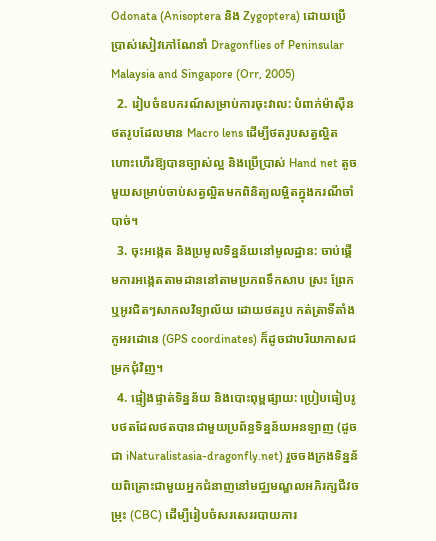Odonata (Anisoptera និង Zygoptera) ដោយប្រើប្រាស់សៀវភៅណែនាំ Dragonflies of Peninsular Malaysia and Singapore (Orr, 2005)
  2. រៀបចំឧបករណ៍សម្រាប់ការចុះវាល: បំពាក់ម៉ាស៊ីនថតរូបដែលមាន Macro lens ដើម្បីថតរូបសត្វល្អិតហោះហើរឱ្យបានច្បាស់ល្អ និងប្រើប្រាស់ Hand net តូចមួយសម្រាប់ចាប់សត្វល្អិតមកពិនិត្យលម្អិតក្នុងករណីចាំបាច់។
  3. ចុះអង្កេត និងប្រមូលទិន្នន័យនៅមូលដ្ឋាន: ចាប់ផ្តើមការអង្កេតតាមដាននៅតាមប្រភពទឹកសាប ស្រះ ព្រែក ឬអូរជិតៗសាកលវិទ្យាល័យ ដោយថតរូប កត់ត្រាទីតាំងកូអរដោនេ (GPS coordinates) ក៏ដូចជាបរិយាកាសជម្រកជុំវិញ។
  4. ផ្ទៀងផ្ទាត់ទិន្នន័យ និងបោះពុម្ពផ្សាយ: ប្រៀបធៀបរូបថតដែលថតបានជាមួយប្រព័ន្ធទិន្នន័យអនឡាញ (ដូចជា iNaturalistasia-dragonfly.net) រួចចងក្រងទិន្នន័យពិគ្រោះជាមួយអ្នកជំនាញនៅមជ្ឈមណ្ឌលអភិរក្សជីវចម្រុះ (CBC) ដើម្បីរៀបចំសរសេររបាយការ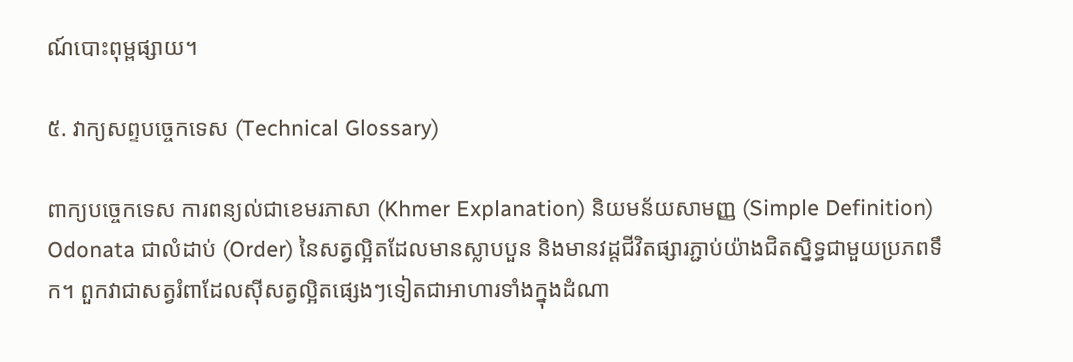ណ៍បោះពុម្ពផ្សាយ។

៥. វាក្យសព្ទបច្ចេកទេស (Technical Glossary)

ពាក្យបច្ចេកទេស ការពន្យល់ជាខេមរភាសា (Khmer Explanation) និយមន័យសាមញ្ញ (Simple Definition)
Odonata ជាលំដាប់ (Order) នៃសត្វល្អិតដែលមានស្លាបបួន និងមានវដ្តជីវិតផ្សារភ្ជាប់យ៉ាងជិតស្និទ្ធជាមួយប្រភពទឹក។ ពួកវាជាសត្វរំពាដែលស៊ីសត្វល្អិតផ្សេងៗទៀតជាអាហារទាំងក្នុងដំណា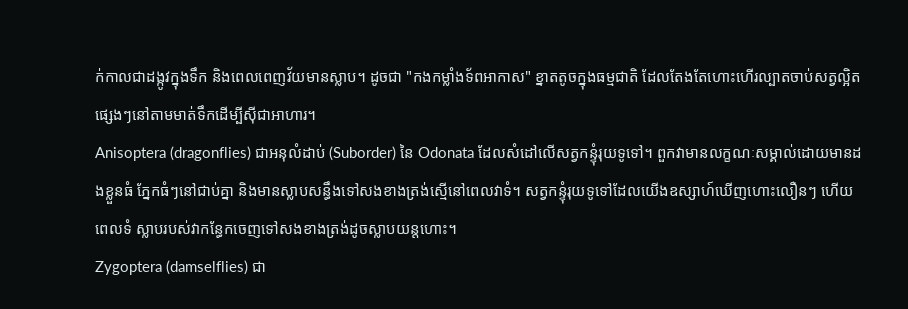ក់កាលជាដង្កូវក្នុងទឹក និងពេលពេញវ័យមានស្លាប។ ដូចជា "កងកម្លាំងទ័ពអាកាស" ខ្នាតតូចក្នុងធម្មជាតិ ដែលតែងតែហោះហើរល្បាតចាប់សត្វល្អិតផ្សេងៗនៅតាមមាត់ទឹកដើម្បីស៊ីជាអាហារ។
Anisoptera (dragonflies) ជាអនុលំដាប់ (Suborder) នៃ Odonata ដែលសំដៅលើសត្វកន្ទុំរុយទូទៅ។ ពួកវាមានលក្ខណៈសម្គាល់ដោយមានដងខ្លួនធំ ភ្នែកធំៗនៅជាប់គ្នា និងមានស្លាបសន្ធឹងទៅសងខាងត្រង់ស្មើនៅពេលវាទំ។ សត្វកន្ទុំរុយទូទៅដែលយើងឧស្សាហ៍ឃើញហោះលឿនៗ ហើយពេលទំ ស្លាបរបស់វាកន្ធែកចេញទៅសងខាងត្រង់ដូចស្លាបយន្តហោះ។
Zygoptera (damselflies) ជា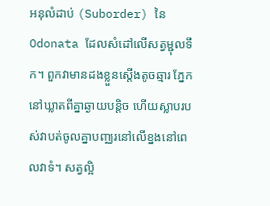អនុលំដាប់ (Suborder) នៃ Odonata ដែលសំដៅលើសត្វម្ជុលទឹក។ ពួកវាមានដងខ្លួនស្តើងតូចឆ្មារ ភ្នែកនៅឃ្លាតពីគ្នាឆ្ងាយបន្តិច ហើយស្លាបរបស់វាបត់ចូលគ្នាបញ្ឈរនៅលើខ្នងនៅពេលវាទំ។ សត្វល្អិ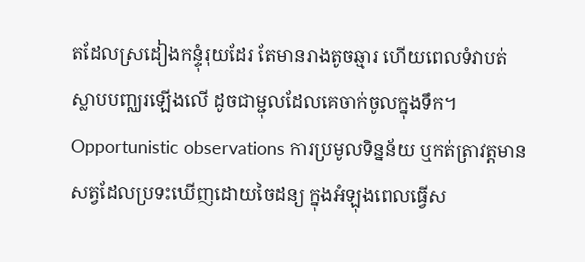តដែលស្រដៀងកន្ទុំរុយដែរ តែមានរាងតូចឆ្មារ ហើយពេលទំវាបត់ស្លាបបញ្ឈរឡើងលើ ដូចជាម្ជុលដែលគេចាក់ចូលក្នុងទឹក។
Opportunistic observations ការប្រមូលទិន្នន័យ ឬកត់ត្រាវត្តមានសត្វដែលប្រទះឃើញដោយចៃដន្យ ក្នុងអំឡុងពេលធ្វើស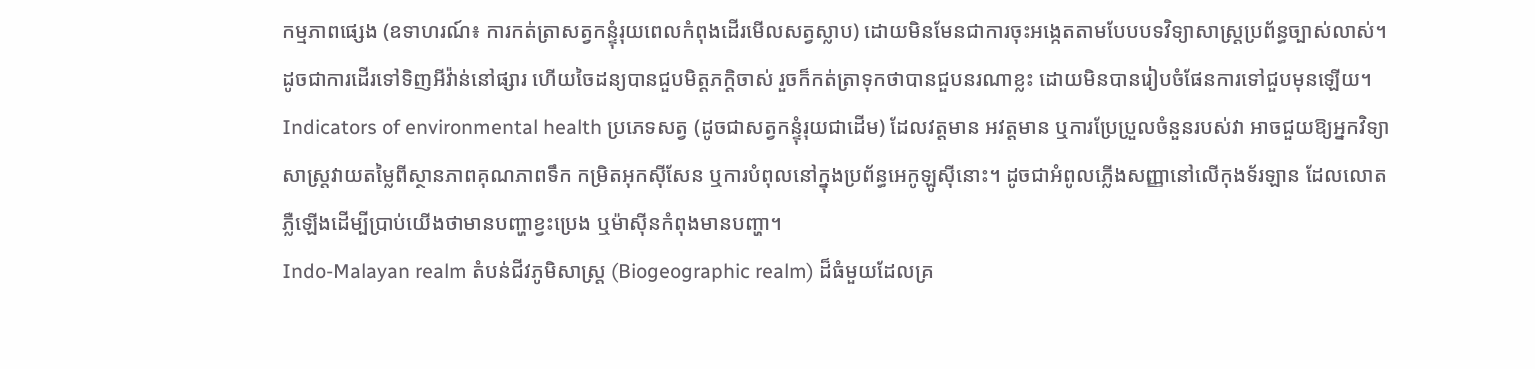កម្មភាពផ្សេង (ឧទាហរណ៍៖ ការកត់ត្រាសត្វកន្ទុំរុយពេលកំពុងដើរមើលសត្វស្លាប) ដោយមិនមែនជាការចុះអង្កេតតាមបែបបទវិទ្យាសាស្ត្រប្រព័ន្ធច្បាស់លាស់។ ដូចជាការដើរទៅទិញអីវ៉ាន់នៅផ្សារ ហើយចៃដន្យបានជួបមិត្តភក្តិចាស់ រួចក៏កត់ត្រាទុកថាបានជួបនរណាខ្លះ ដោយមិនបានរៀបចំផែនការទៅជួបមុនឡើយ។
Indicators of environmental health ប្រភេទសត្វ (ដូចជាសត្វកន្ទុំរុយជាដើម) ដែលវត្តមាន អវត្តមាន ឬការប្រែប្រួលចំនួនរបស់វា អាចជួយឱ្យអ្នកវិទ្យាសាស្ត្រវាយតម្លៃពីស្ថានភាពគុណភាពទឹក កម្រិតអុកស៊ីសែន ឬការបំពុលនៅក្នុងប្រព័ន្ធអេកូឡូស៊ីនោះ។ ដូចជាអំពូលភ្លើងសញ្ញានៅលើកុងទ័រឡាន ដែលលោតភ្លឺឡើងដើម្បីប្រាប់យើងថាមានបញ្ហាខ្វះប្រេង ឬម៉ាស៊ីនកំពុងមានបញ្ហា។
Indo-Malayan realm តំបន់ជីវភូមិសាស្រ្ត (Biogeographic realm) ដ៏ធំមួយដែលគ្រ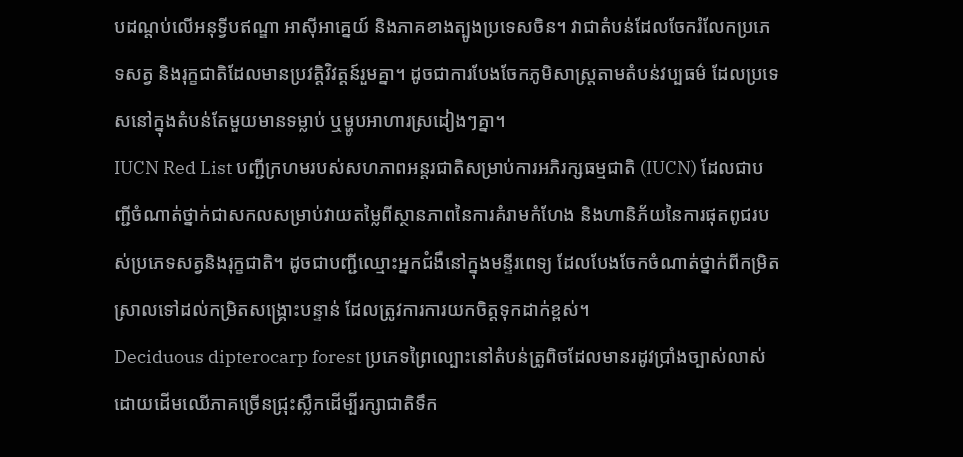បដណ្តប់លើអនុទ្វីបឥណ្ឌា អាស៊ីអាគ្នេយ៍ និងភាគខាងត្បូងប្រទេសចិន។ វាជាតំបន់ដែលចែករំលែកប្រភេទសត្វ និងរុក្ខជាតិដែលមានប្រវត្តិវិវត្តន៍រួមគ្នា។ ដូចជាការបែងចែកភូមិសាស្ត្រតាមតំបន់វប្បធម៌ ដែលប្រទេសនៅក្នុងតំបន់តែមួយមានទម្លាប់ ឬម្ហូបអាហារស្រដៀងៗគ្នា។
IUCN Red List បញ្ជីក្រហមរបស់សហភាពអន្តរជាតិសម្រាប់ការអភិរក្សធម្មជាតិ (IUCN) ដែលជាបញ្ជីចំណាត់ថ្នាក់ជាសកលសម្រាប់វាយតម្លៃពីស្ថានភាពនៃការគំរាមកំហែង និងហានិភ័យនៃការផុតពូជរបស់ប្រភេទសត្វនិងរុក្ខជាតិ។ ដូចជាបញ្ជីឈ្មោះអ្នកជំងឺនៅក្នុងមន្ទីរពេទ្យ ដែលបែងចែកចំណាត់ថ្នាក់ពីកម្រិតស្រាលទៅដល់កម្រិតសង្គ្រោះបន្ទាន់ ដែលត្រូវការការយកចិត្តទុកដាក់ខ្ពស់។
Deciduous dipterocarp forest ប្រភេទព្រៃល្បោះនៅតំបន់ត្រូពិចដែលមានរដូវប្រាំងច្បាស់លាស់ ដោយដើមឈើភាគច្រើនជ្រុះស្លឹកដើម្បីរក្សាជាតិទឹក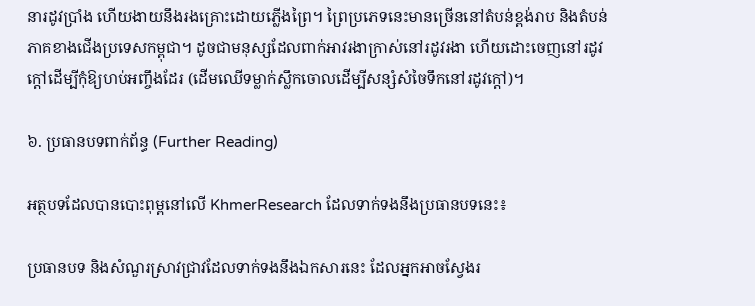នារដូវប្រាំង ហើយងាយនឹងរងគ្រោះដោយភ្លើងព្រៃ។ ព្រៃប្រភេទនេះមានច្រើននៅតំបន់ខ្ពង់រាប និងតំបន់ភាគខាងជើងប្រទេសកម្ពុជា។ ដូចជាមនុស្សដែលពាក់អាវរងាក្រាស់នៅរដូវរងា ហើយដោះចេញនៅរដូវក្តៅដើម្បីកុំឱ្យហប់អញ្ចឹងដែរ (ដើមឈើទម្លាក់ស្លឹកចោលដើម្បីសន្សំសំចៃទឹកនៅរដូវក្តៅ)។

៦. ប្រធានបទពាក់ព័ន្ធ (Further Reading)

អត្ថបទដែលបានបោះពុម្ពនៅលើ KhmerResearch ដែលទាក់ទងនឹងប្រធានបទនេះ៖

ប្រធានបទ និងសំណួរស្រាវជ្រាវដែលទាក់ទងនឹងឯកសារនេះ ដែលអ្នកអាចស្វែងរ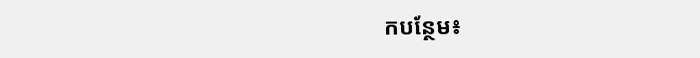កបន្ថែម៖